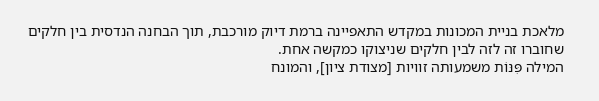מלאכת בניית המכונות במקדש התאפיינה ברמת דיוק מורכבת, תוך הבחנה הנדסית בין חלקים שחוברו זה לזה לבין חלקים שניצוקו כמקשה אחת.
המילה פִּנּוֹת משמעותה זוויות [מצודת ציון], והמונח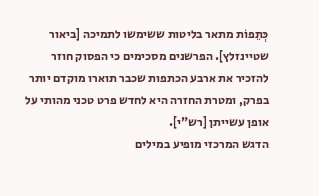כְּתֵפוֹת מתאר בליטות ששימשו לתמיכה [ביאור שטיינזלץ]. הפרשנים מסכימים כי הפסוק חוזר להזכיר את ארבע הכתפות שכבר תוארו מוקדם יותר בפרק, ומטרת החזרה היא לחדש פרט טכני מהותי על אופן עשייתן [רש"י].
הדגש המרכזי מופיע במילים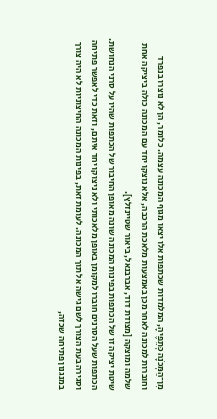מִן־הַמְּכֹנָה כְּתֵפֶיהָ, המלמדות שכתפות אלו יצאו מגוף המכונה עצמה. כלומר, הן לא נוצרו בנפרד וחוברות למכונה לאחר מכן באמצעות מלאכת הרכבה, אלא נוצקו יחד עם המכונה כולה ביציקה אחת שלמה ומוצקה [מצודת דוד, אברבנאל, ביאור שטיינזלץ].
שיטת יציקה זו של הכתפות בפינות המכונה שונה מאופן החיבור של הכתפות שהיו על סרני הנחושת. הכתפות שעל הסרנים חוברו למקומן באופן מלאכותי ולא ניצוקו יחד איתם, וזאת כדי לאפשר פתיחה וסגירה בעת הצורך לשם גישה אל תוך המכונה. לעומת זאת, בפינות המכונה החיצוניות לא היה צורך במנגנון פתיחה שכזה,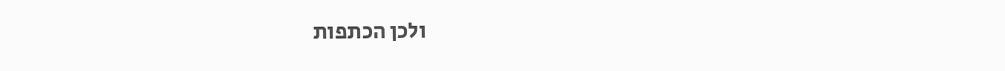ולכן הכתפות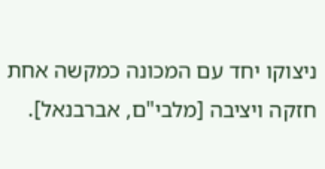ניצוקו יחד עם המכונה כמקשה אחת חזקה ויציבה [מלבי"ם, אברבנאל].